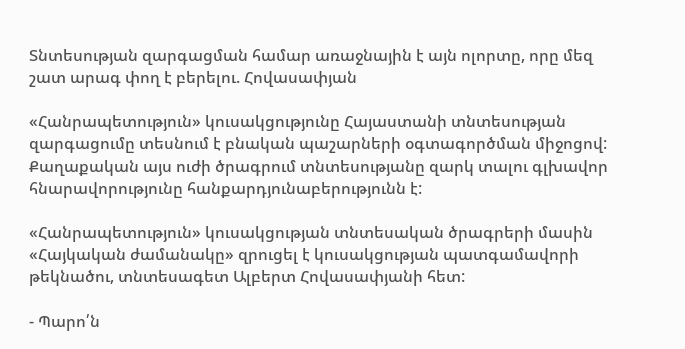Տնտեսության զարգացման համար առաջնային է այն ոլորտը, որը մեզ շատ արագ փող է բերելու. Հովասափյան

«Հանրապետություն» կուսակցությունը Հայաստանի տնտեսության զարգացումը տեսնում է բնական պաշարների օգտագործման միջոցով: Քաղաքական այս ուժի ծրագրում տնտեսությանը զարկ տալու գլխավոր հնարավորությունը հանքարդյունաբերությունն է:

«Հանրապետություն» կուսակցության տնտեսական ծրագրերի մասին «Հայկական ժամանակը» զրուցել է կուսակցության պատգամավորի թեկնածու, տնտեսագետ Ալբերտ Հովասափյանի հետ:

- Պարո՛ն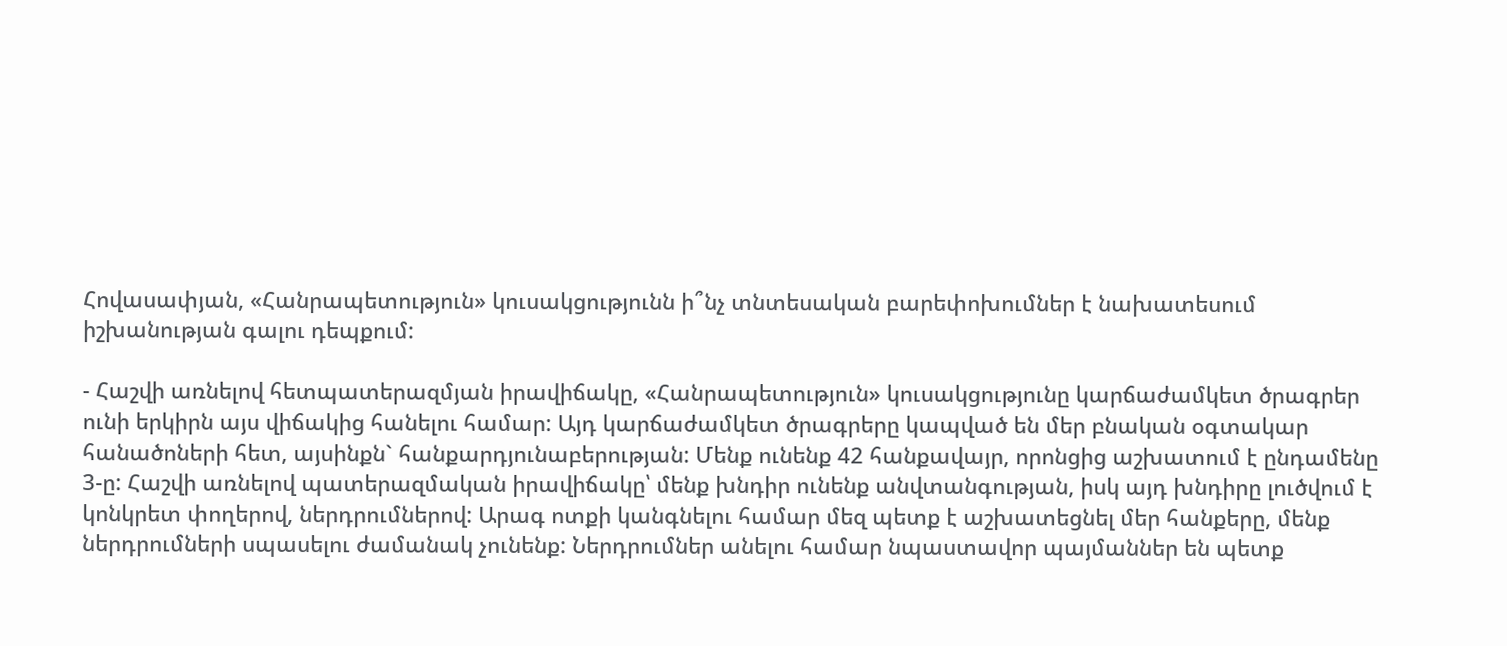Հովասափյան, «Հանրապետություն» կուսակցությունն ի՞նչ տնտեսական բարեփոխումներ է նախատեսում իշխանության գալու դեպքում:

- Հաշվի առնելով հետպատերազմյան իրավիճակը, «Հանրապետություն» կուսակցությունը կարճաժամկետ ծրագրեր ունի երկիրն այս վիճակից հանելու համար: Այդ կարճաժամկետ ծրագրերը կապված են մեր բնական օգտակար հանածոների հետ, այսինքն` հանքարդյունաբերության: Մենք ունենք 42 հանքավայր, որոնցից աշխատում է ընդամենը 3-ը: Հաշվի առնելով պատերազմական իրավիճակը՝ մենք խնդիր ունենք անվտանգության, իսկ այդ խնդիրը լուծվում է կոնկրետ փողերով, ներդրումներով: Արագ ոտքի կանգնելու համար մեզ պետք է աշխատեցնել մեր հանքերը, մենք ներդրումների սպասելու ժամանակ չունենք: Ներդրումներ անելու համար նպաստավոր պայմաններ են պետք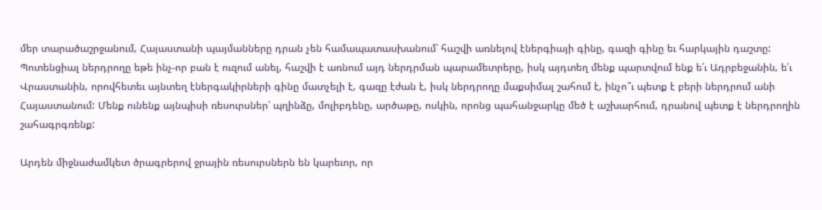մեր տարածաշրջանում, Հայաստանի պայմանները դրան չեն համապատասխանում՝ հաշվի առնելով էներգիայի գինը, գազի գինը եւ հարկային դաշտը: Պոտենցիալ ներդրողը եթե ինչ-որ բան է ուզում անել, հաշվի է առնում այդ ներդրման պարամետրերը, իսկ այդտեղ մենք պարտվում ենք ե՛ւ Ադրբեջանին, ե՛ւ Վրաստանին, որովհետեւ այնտեղ էներգակիրների գինը մատչելի է, գազը էժան է, իսկ ներդրողը մաքսիմալ շահում է, ինչո՞ւ պետք է բերի ներդրում անի Հայաստանում: Մենք ունենք այնպիսի ռեսուրսներ՝ պղինձը, մոլիբդենը, արծաթը, ոսկին, որոնց պահանջարկը մեծ է աշխարհում, դրանով պետք է ներդրողին շահագրգռենք:

Արդեն միջնաժամկետ ծրագրերով ջրային ռեսուրսներն են կարեւոր, որ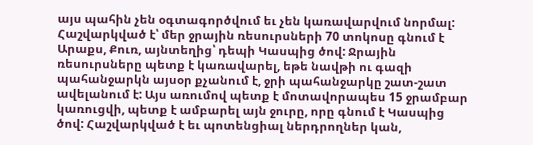այս պահին չեն օգտագործվում եւ չեն կառավարվում նորմալ: Հաշվարկված է՝ մեր ջրային ռեսուրսների 70 տոկոսը գնում է Արաքս, Քուռ, այնտեղից՝ դեպի Կասպից ծով: Ջրային ռեսուրսները պետք է կառավարել, եթե նավթի ու գազի պահանջարկն այսօր քչանում է, ջրի պահանջարկը շատ-շատ ավելանում է: Այս առումով պետք է մոտավորապես 15 ջրամբար կառուցվի, պետք է ամբարել այն ջուրը, որը գնում է Կասպից ծով: Հաշվարկված է եւ պոտենցիալ ներդրողներ կան,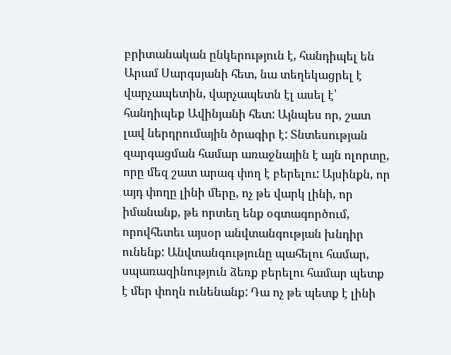բրիտանական ընկերություն է, հանդիպել են Արամ Սարգսյանի հետ, նա տեղեկացրել է վարչապետին, վարչապետն էլ ասել է՝ հանդիպեք Ավինյանի հետ: Այնպես որ, շատ լավ ներդրումային ծրագիր է: Տնտեսության զարգացման համար առաջնային է այն ոլորտը, որը մեզ շատ արագ փող է բերելու: Այսինքն, որ այդ փողը լինի մերը, ոչ թե վարկ լինի, որ իմանանք, թե որտեղ ենք օգտագործում, որովհետեւ այսօր անվտանգության խնդիր ունենք: Անվտանգությունը պահելու համար, սպառազինություն ձեռք բերելու համար պետք է մեր փողն ունենանք: Դա ոչ թե պետք է լինի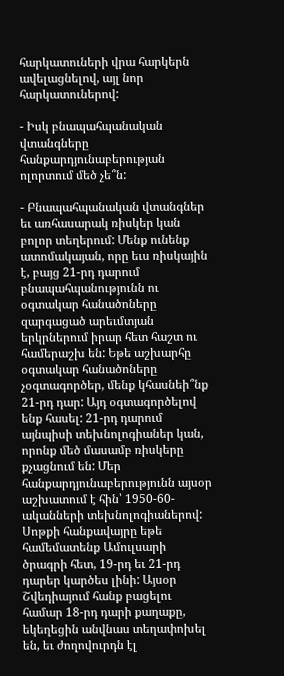հարկատուների վրա հարկերն ավելացնելով, այլ նոր հարկատուներով:

- Իսկ բնապահպանական վտանգները հանքարդյունաբերության ոլորտում մեծ չե՞ն:

- Բնապահպանական վտանգներ եւ առհասարակ ռիսկեր կան բոլոր տեղերում: Մենք ունենք ատոմակայան, որը եւս ռիսկային է, բայց 21-րդ դարում բնապահպանությունն ու օգտակար հանածոները զարգացած արեւմտյան երկրներում իրար հետ հաշտ ու համերաշխ են: Եթե աշխարհը օգտակար հանածոները չօգտագործեր, մենք կհասնեի՞նք 21-րդ դար: Այդ օգտագործելով ենք հասել: 21-րդ դարում այնպիսի տեխնոլոգիաներ կան, որոնք մեծ մասամբ ռիսկերը քչացնում են: Մեր հանքարդյունաբերությունն այսօր աշխատում է հին՝ 1950-60-ականների տեխնոլոգիաներով: Սոթքի հանքավայրը եթե համեմատենք Ամուլսարի ծրագրի հետ, 19-րդ եւ 21-րդ դարեր կարծես լինի: Այսօր Շվեդիայում հանք բացելու համար 18-րդ դարի քաղաքը, եկեղեցին անվնաս տեղափոխել են, եւ ժողովուրդն էլ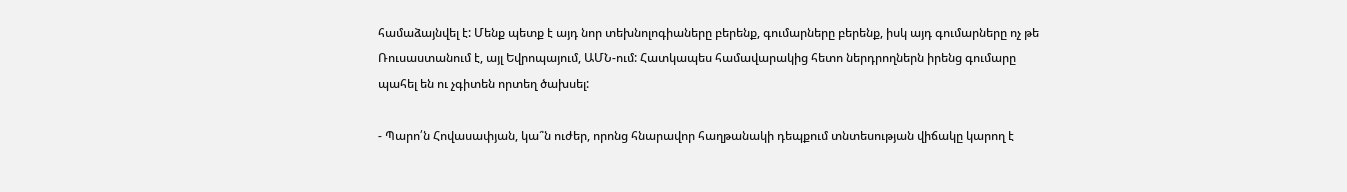համաձայնվել է: Մենք պետք է այդ նոր տեխնոլոգիաները բերենք, գումարները բերենք, իսկ այդ գումարները ոչ թե Ռուսաստանում է, այլ Եվրոպայում, ԱՄՆ-ում: Հատկապես համավարակից հետո ներդրողներն իրենց գումարը պահել են ու չգիտեն որտեղ ծախսել:

- Պարո՛ն Հովասափյան, կա՞ն ուժեր, որոնց հնարավոր հաղթանակի դեպքում տնտեսության վիճակը կարող է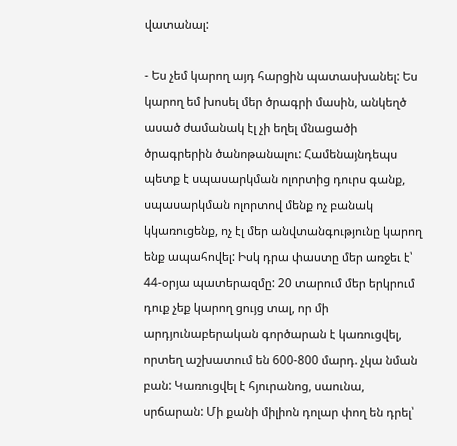վատանալ:

- Ես չեմ կարող այդ հարցին պատասխանել: Ես կարող եմ խոսել մեր ծրագրի մասին, անկեղծ ասած ժամանակ էլ չի եղել մնացածի ծրագրերին ծանոթանալու: Համենայնդեպս պետք է սպասարկման ոլորտից դուրս գանք, սպասարկման ոլորտով մենք ոչ բանակ կկառուցենք, ոչ էլ մեր անվտանգությունը կարող ենք ապահովել: Իսկ դրա փաստը մեր առջեւ է՝ 44-օրյա պատերազմը: 20 տարում մեր երկրում դուք չեք կարող ցույց տալ, որ մի արդյունաբերական գործարան է կառուցվել, որտեղ աշխատում են 600-800 մարդ. չկա նման բան: Կառուցվել է հյուրանոց, սաունա, սրճարան: Մի քանի միլիոն դոլար փող են դրել՝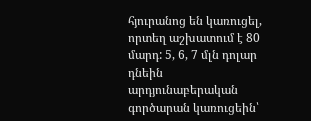հյուրանոց են կառուցել, որտեղ աշխատում է 80 մարդ: 5, 6, 7 մլն դոլար դնեին արդյունաբերական գործարան կառուցեին՝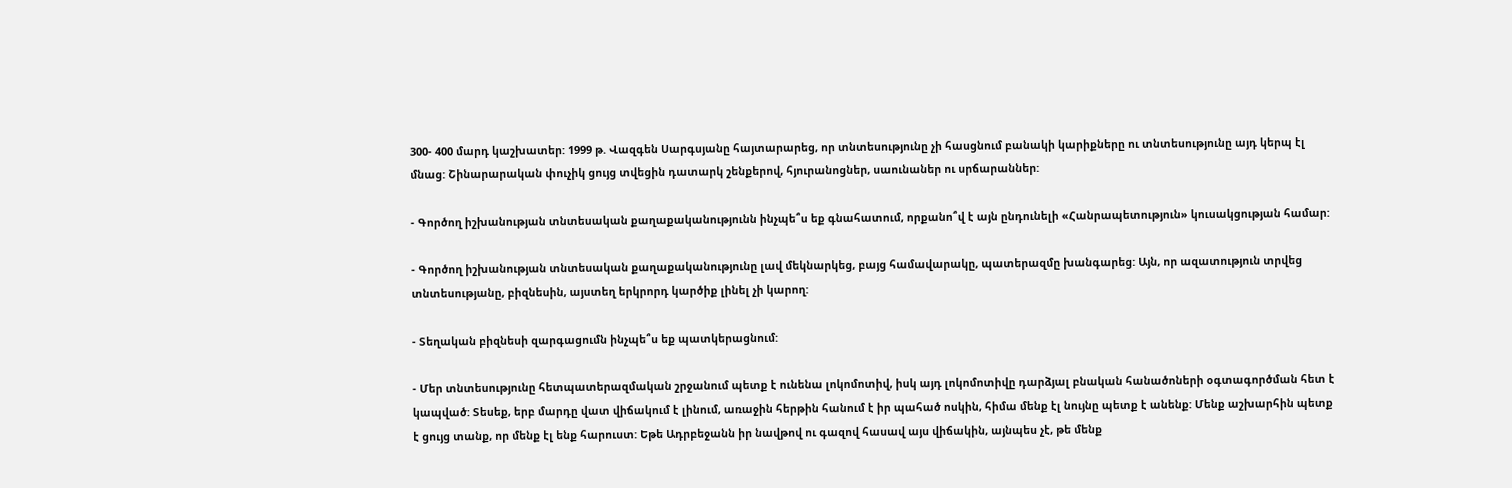300- 400 մարդ կաշխատեր: 1999 թ. Վազգեն Սարգսյանը հայտարարեց, որ տնտեսությունը չի հասցնում բանակի կարիքները ու տնտեսությունը այդ կերպ էլ մնաց: Շինարարական փուչիկ ցույց տվեցին դատարկ շենքերով, հյուրանոցներ, սաունաներ ու սրճարաններ:

- Գործող իշխանության տնտեսական քաղաքականությունն ինչպե՞ս եք գնահատում, որքանո՞վ է այն ընդունելի «Հանրապետություն» կուսակցության համար:

- Գործող իշխանության տնտեսական քաղաքականությունը լավ մեկնարկեց, բայց համավարակը, պատերազմը խանգարեց: Այն, որ ազատություն տրվեց տնտեսությանը, բիզնեսին, այստեղ երկրորդ կարծիք լինել չի կարող:

- Տեղական բիզնեսի զարգացումն ինչպե՞ս եք պատկերացնում:

- Մեր տնտեսությունը հետպատերազմական շրջանում պետք է ունենա լոկոմոտիվ, իսկ այդ լոկոմոտիվը դարձյալ բնական հանածոների օգտագործման հետ է կապված: Տեսեք, երբ մարդը վատ վիճակում է լինում, առաջին հերթին հանում է իր պահած ոսկին, հիմա մենք էլ նույնը պետք է անենք: Մենք աշխարհին պետք է ցույց տանք, որ մենք էլ ենք հարուստ: Եթե Ադրբեջանն իր նավթով ու գազով հասավ այս վիճակին, այնպես չէ, թե մենք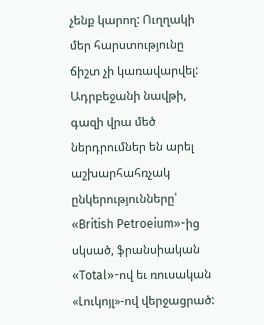չենք կարող: Ուղղակի մեր հարստությունը ճիշտ չի կառավարվել: Ադրբեջանի նավթի, գազի վրա մեծ ներդրումներ են արել աշխարհահռչակ ընկերությունները՝ «British Petroeium»-ից սկսած, ֆրանսիական «Total»-ով եւ ռուսական «Լուկոյլ»-ով վերջացրած: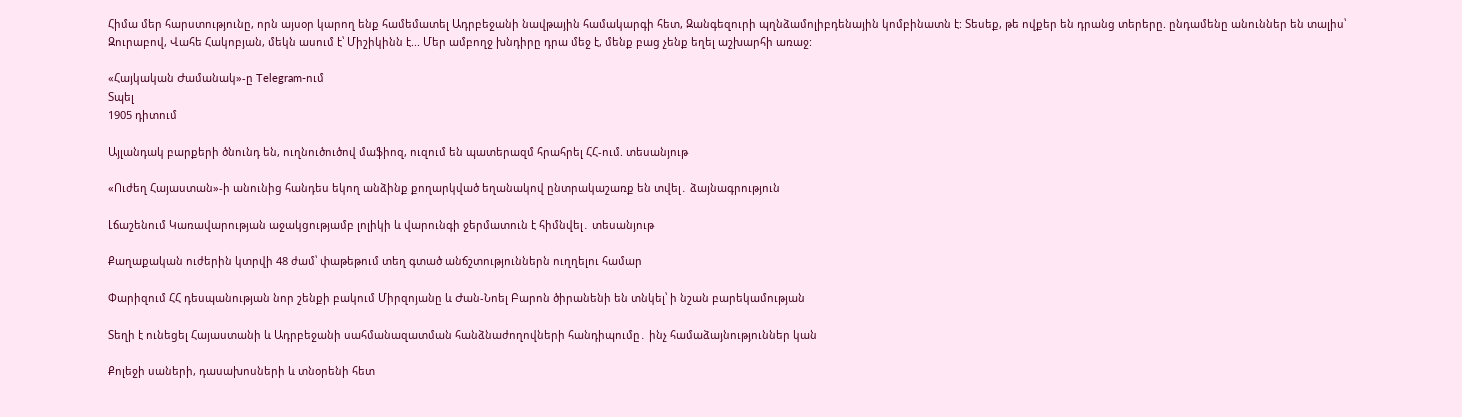Հիմա մեր հարստությունը, որն այսօր կարող ենք համեմատել Ադրբեջանի նավթային համակարգի հետ, Զանգեզուրի պղնձամոլիբդենային կոմբինատն է: Տեսեք, թե ովքեր են դրանց տերերը. ընդամենը անուններ են տալիս՝ Զուրաբով, Վահե Հակոբյան, մեկն ասում է՝ Միշիկինն է... Մեր ամբողջ խնդիրը դրա մեջ է, մենք բաց չենք եղել աշխարհի առաջ:

«Հայկական Ժամանակ»-ը Telegram-ում
Տպել
1905 դիտում

Այլանդակ բարքերի ծնունդ են, ուղնուծուծով մաֆիոզ, ուզում են պատերազմ հրահրել ՀՀ-ում. տեսանյութ

«Ուժեղ Հայաստան»-ի անունից հանդես եկող անձինք քողարկված եղանակով ընտրակաշառք են տվել․ ձայնագրություն

Լճաշենում Կառավարության աջակցությամբ լոլիկի և վարունգի ջերմատուն է հիմնվել․ տեսանյութ

Քաղաքական ուժերին կտրվի 48 ժամ՝ փաթեթում տեղ գտած անճշտություններն ուղղելու համար

Փարիզում ՀՀ դեսպանության նոր շենքի բակում Միրզոյանը և Ժան-Նոել Բարոն ծիրանենի են տնկել՝ ի նշան բարեկամության

Տեղի է ունեցել Հայաստանի և Ադրբեջանի սահմանազատման հանձնաժողովների հանդիպումը․ ինչ համաձայնություններ կան

Քոլեջի սաների, դասախոսների և տնօրենի հետ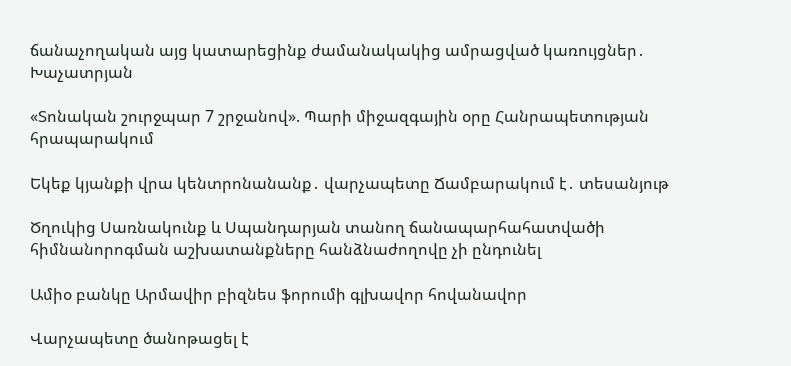ճանաչողական այց կատարեցինք ժամանակակից ամրացված կառույցներ․ Խաչատրյան

«Տոնական շուրջպար 7 շրջանով». Պարի միջազգային օրը Հանրապետության հրապարակում

Եկեք կյանքի վրա կենտրոնանանք․ վարչապետը Ճամբարակում է․ տեսանյութ

Ծղուկից Սառնակունք և Սպանդարյան տանող ճանապարհահատվածի հիմնանորոգման աշխատանքները հանձնաժողովը չի ընդունել

Ամիօ բանկը Արմավիր բիզնես ֆորումի գլխավոր հովանավոր

Վարչապետը ծանոթացել է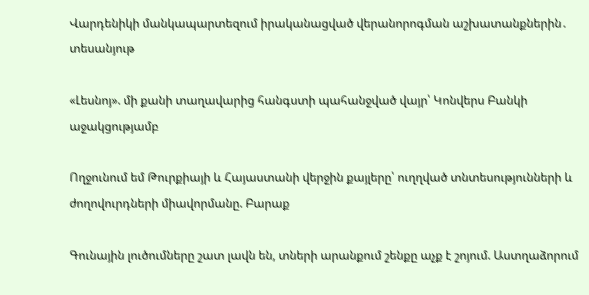Վարդենիկի մանկապարտեզում իրականացված վերանորոգման աշխատանքներին․ տեսանյութ

«Լեսնոյ». մի քանի տաղավարից հանգստի պահանջված վայր՝ Կոնվերս Բանկի աջակցությամբ

Ողջունում եմ Թուրքիայի և Հայաստանի վերջին քայլերը՝ ուղղված տնտեսությունների և ժողովուրդների միավորմանը. Բարաք

Գունային լուծումները շատ լավն են, տների արանքում շենքը աչք է շոյում. Աստղաձորում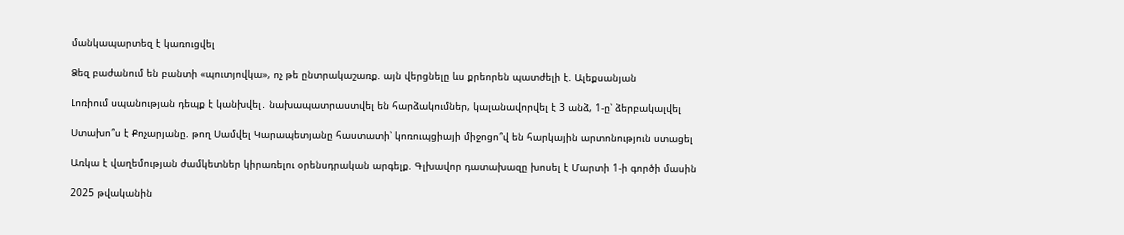մանկապարտեզ է կառուցվել

Ձեզ բաժանում են բանտի «պուտյովկա», ոչ թե ընտրակաշառք. այն վերցնելը ևս քրեորեն պատժելի է. Ալեքսանյան

Լոռիում սպանության դեպք է կանխվել․ նախապատրաստվել են հարձակումներ, կալանավորվել է 3 անձ, 1-ը՝ ձերբակալվել

Ստախո՞ս է Քոչարյանը. թող Սամվել Կարապետյանը հաստատի՝ կոռուպցիայի միջոցո՞վ են հարկային արտոնություն ստացել

Առկա է վաղեմության ժամկետներ կիրառելու օրենսդրական արգելք. Գլխավոր դատախազը խոսել է Մարտի 1-ի գործի մասին

2025 թվականին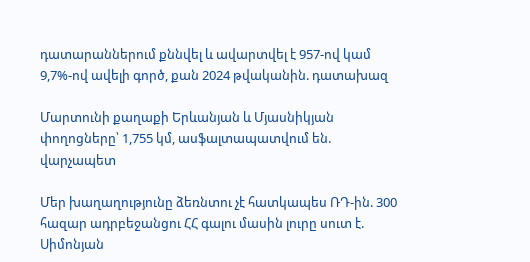դատարաններում քննվել և ավարտվել է 957-ով կամ 9,7%-ով ավելի գործ, քան 2024 թվականին. դատախազ

Մարտունի քաղաքի Երևանյան և Մյասնիկյան փողոցները՝ 1,755 կմ, ասֆալտապատվում են. վարչապետ

Մեր խաղաղությունը ձեռնտու չէ հատկապես ՌԴ-ին. 300 հազար ադրբեջանցու ՀՀ գալու մասին լուրը սուտ է. Սիմոնյան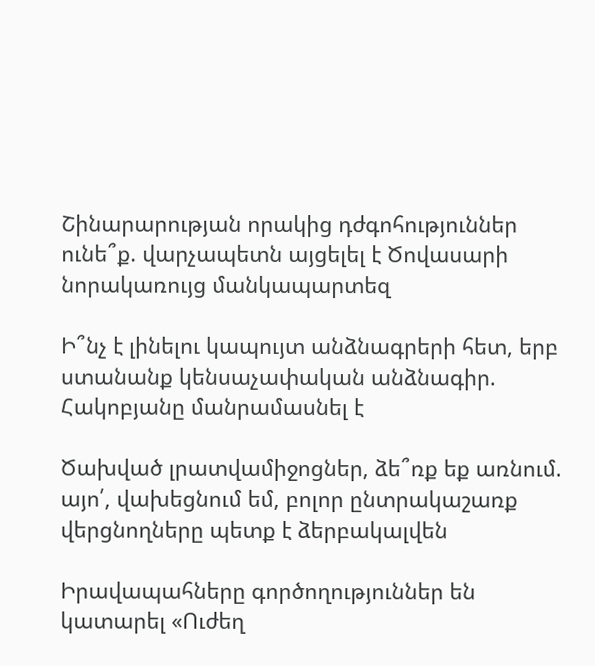Շինարարության որակից դժգոհություններ ունե՞ք. վարչապետն այցելել է Ծովասարի նորակառույց մանկապարտեզ

Ի՞նչ է լինելու կապույտ անձնագրերի հետ, երբ ստանանք կենսաչափական անձնագիր. Հակոբյանը մանրամասնել է

Ծախված լրատվամիջոցներ, ձե՞ռք եք առնում. այո՛, վախեցնում եմ, բոլոր ընտրակաշառք վերցնողները պետք է ձերբակալվեն

Իրավապահները գործողություններ են կատարել «Ուժեղ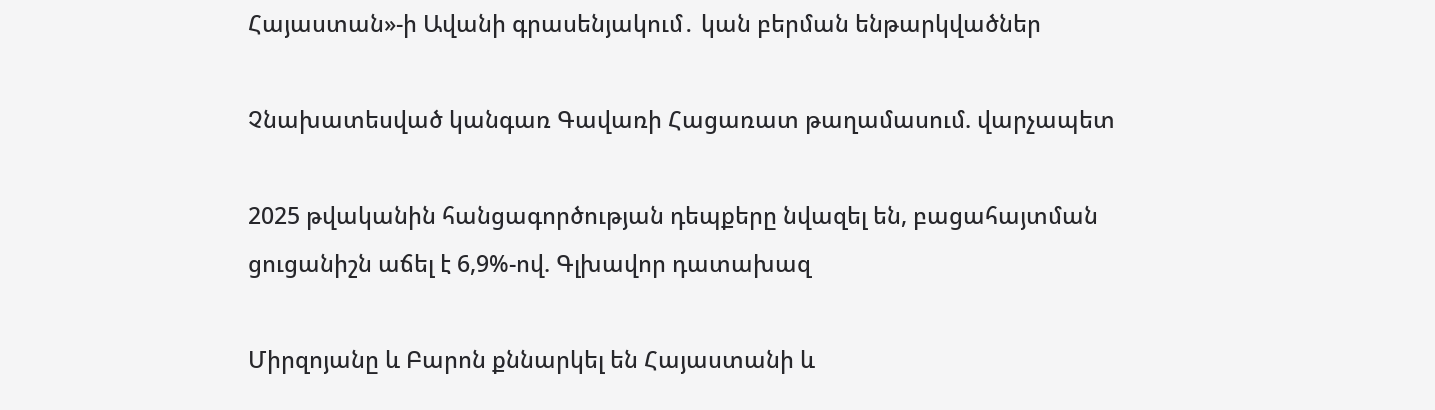Հայաստան»-ի Ավանի գրասենյակում․ կան բերման ենթարկվածներ

Չնախատեսված կանգառ Գավառի Հացառատ թաղամասում. վարչապետ

2025 թվականին հանցագործության դեպքերը նվազել են, բացահայտման ցուցանիշն աճել է 6,9%-ով. Գլխավոր դատախազ

Միրզոյանը և Բարոն քննարկել են Հայաստանի և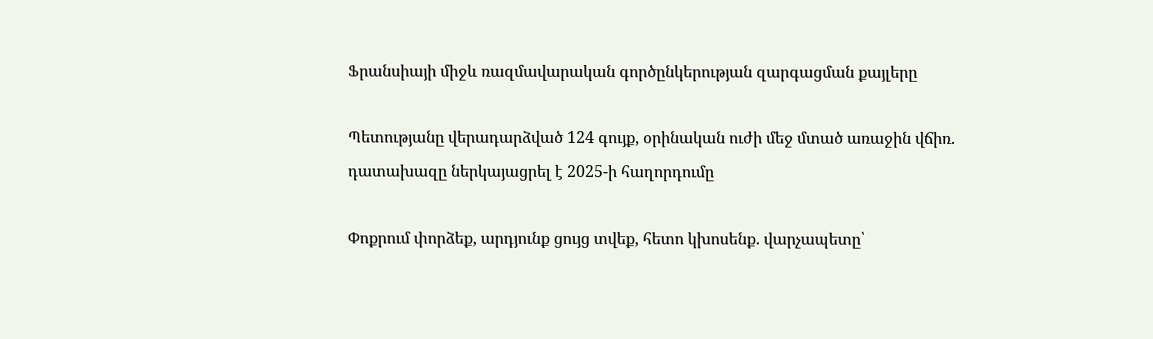Ֆրանսիայի միջև ռազմավարական գործընկերության զարգացման քայլերը

Պետությանը վերադարձված 124 գույք, օրինական ուժի մեջ մտած առաջին վճիռ. դատախազը ներկայացրել է 2025-ի հաղորդումը

Փոքրում փորձեք, արդյունք ցույց տվեք, հետո կխոսենք. վարչապետը՝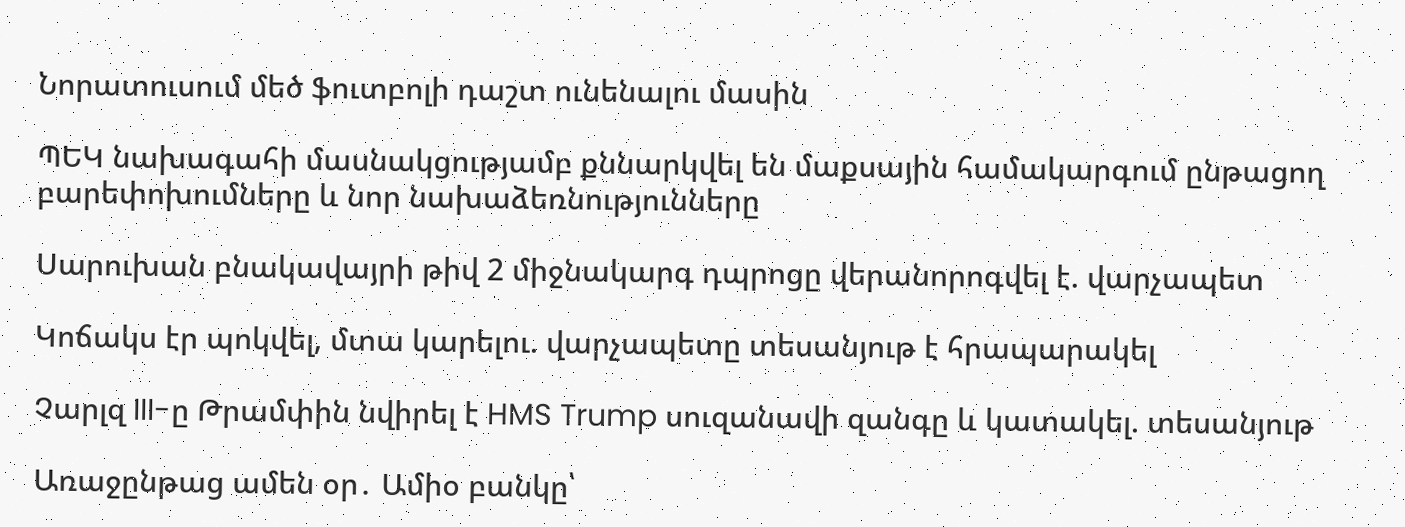Նորատուսում մեծ ֆուտբոլի դաշտ ունենալու մասին

ՊԵԿ նախագահի մասնակցությամբ քննարկվել են մաքսային համակարգում ընթացող բարեփոխումները և նոր նախաձեռնությունները

Սարուխան բնակավայրի թիվ 2 միջնակարգ դպրոցը վերանորոգվել է. վարչապետ

Կոճակս էր պոկվել, մտա կարելու. վարչապետը տեսանյութ է հրապարակել

Չարլզ III-ը Թրամփին նվիրել է HMS Trump սուզանավի զանգը և կատակել. տեսանյութ

Առաջընթաց ամեն օր․ Ամիօ բանկը՝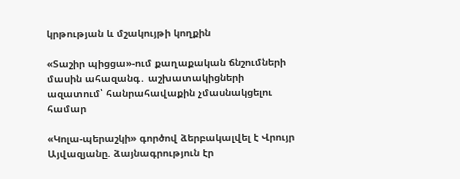կրթության և մշակույթի կողքին

«Տաշիր պիցցա»-ում քաղաքական ճնշումների մասին ահազանգ․ աշխատակիցների ազատում՝ հանրահավաքին չմասնակցելու համար

«Կոլա-պերաշկի» գործով ձերբակալվել է Վրույր Այվազյանը. ձայնագրություն էր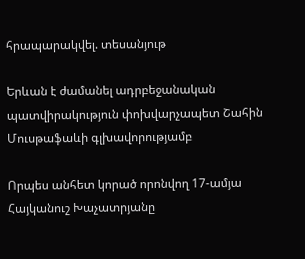հրապարակվել. տեսանյութ

Երևան է ժամանել ադրբեջանական պատվիրակություն փոխվարչապետ Շահին Մուսթաֆաևի գլխավորությամբ

Որպես անհետ կորած որոնվող 17-ամյա Հայկանուշ Խաչատրյանը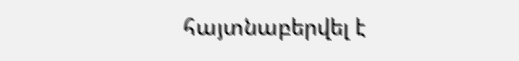հայտնաբերվել է